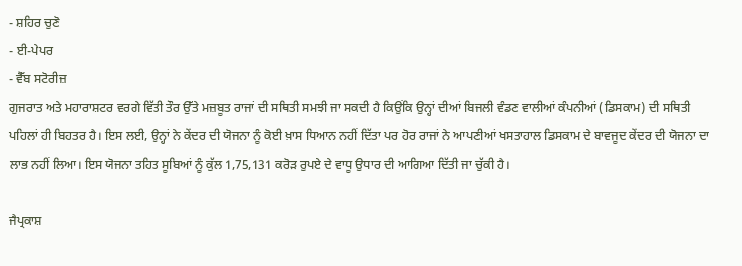- ਸ਼ਹਿਰ ਚੁਣੋ
- ਈ-ਪੇਪਰ
- ਵੈੱਬ ਸਟੋਰੀਜ਼
ਗੁਜਰਾਤ ਅਤੇ ਮਹਾਰਾਸ਼ਟਰ ਵਰਗੇ ਵਿੱਤੀ ਤੌਰ ਉੱਤੇ ਮਜ਼ਬੂਤ ਰਾਜਾਂ ਦੀ ਸਥਿਤੀ ਸਮਝੀ ਜਾ ਸਕਦੀ ਹੈ ਕਿਉਂਕਿ ਉਨ੍ਹਾਂ ਦੀਆਂ ਬਿਜਲੀ ਵੰਡਣ ਵਾਲੀਆਂ ਕੰਪਨੀਆਂ (ਡਿਸਕਾਮ) ਦੀ ਸਥਿਤੀ ਪਹਿਲਾਂ ਹੀ ਬਿਹਤਰ ਹੈ। ਇਸ ਲਈ, ਉਨ੍ਹਾਂ ਨੇ ਕੇਂਦਰ ਦੀ ਯੋਜਨਾ ਨੂੰ ਕੋਈ ਖ਼ਾਸ ਧਿਆਨ ਨਹੀਂ ਦਿੱਤਾ ਪਰ ਹੋਰ ਰਾਜਾਂ ਨੇ ਆਪਣੀਆਂ ਖਸਤਾਹਾਲ ਡਿਸਕਾਮ ਦੇ ਬਾਵਜੂਦ ਕੇਂਦਰ ਦੀ ਯੋਜਨਾ ਦਾ ਲਾਭ ਨਹੀਂ ਲਿਆ। ਇਸ ਯੋਜਨਾ ਤਹਿਤ ਸੂਬਿਆਂ ਨੂੰ ਕੁੱਲ 1,75,131 ਕਰੋੜ ਰੁਪਏ ਦੇ ਵਾਧੂ ਉਧਾਰ ਦੀ ਆਗਿਆ ਦਿੱਤੀ ਜਾ ਚੁੱਕੀ ਹੈ।

ਜੈਪ੍ਰਕਾਸ਼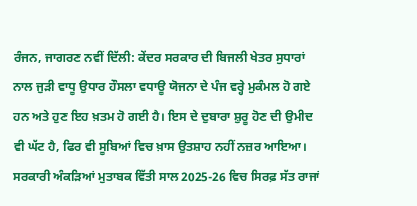ਰੰਜਨ, ਜਾਗਰਣ ਨਵੀਂ ਦਿੱਲੀ: ਕੇਂਦਰ ਸਰਕਾਰ ਦੀ ਬਿਜਲੀ ਖੇਤਰ ਸੁਧਾਰਾਂ ਨਾਲ ਜੁੜੀ ਵਾਧੂ ਉਧਾਰ ਹੌਸਲਾ ਵਧਾਊ ਯੋਜਨਾ ਦੇ ਪੰਜ ਵਰ੍ਹੇ ਮੁਕੰਮਲ ਹੋ ਗਏ ਹਨ ਅਤੇ ਹੁਣ ਇਹ ਖ਼ਤਮ ਹੋ ਗਈ ਹੈ। ਇਸ ਦੇ ਦੁਬਾਰਾ ਸ਼ੁਰੂ ਹੋਣ ਦੀ ਉਮੀਦ ਵੀ ਘੱਟ ਹੈ, ਫਿਰ ਵੀ ਸੂਬਿਆਂ ਵਿਚ ਖ਼ਾਸ ਉਤਸ਼ਾਹ ਨਹੀਂ ਨਜ਼ਰ ਆਇਆ। ਸਰਕਾਰੀ ਅੰਕੜਿਆਂ ਮੁਤਾਬਕ ਵਿੱਤੀ ਸਾਲ 2025-26 ਵਿਚ ਸਿਰਫ਼ ਸੱਤ ਰਾਜਾਂ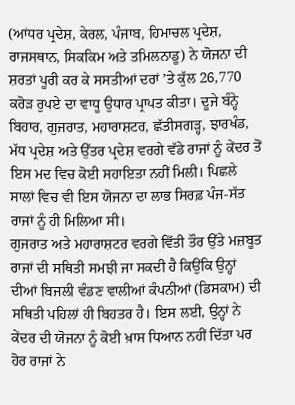(ਆਂਧਰ ਪ੍ਰਦੇਸ਼, ਕੇਰਲ, ਪੰਜਾਬ, ਹਿਮਾਚਲ ਪ੍ਰਦੇਸ਼, ਰਾਜਸਥਾਨ, ਸਿਕਕਿਮ ਅਤੇ ਤਮਿਲਨਾਡੂ) ਨੇ ਯੋਜਨਾ ਦੀ ਸ਼ਰਤਾਂ ਪੂਰੀ ਕਰ ਕੇ ਸਸਤੀਆਂ ਦਰਾਂ ’ਤੇ ਕੁੱਲ 26,770 ਕਰੋੜ ਰੁਪਏ ਦਾ ਵਾਧੂ ਉਧਾਰ ਪ੍ਰਾਪਤ ਕੀਤਾ। ਦੂਜੇ ਬੰਨ੍ਹੇ ਬਿਹਾਰ, ਗੁਜਰਾਤ, ਮਹਾਰਾਸ਼ਟਰ, ਛੱਤੀਸਗੜ੍ਹ, ਝਾਰਖੰਡ, ਮੱਧ ਪ੍ਰਦੇਸ਼ ਅਤੇ ਉੱਤਰ ਪ੍ਰਦੇਸ਼ ਵਰਗੇ ਵੱਡੇ ਰਾਜਾਂ ਨੂੰ ਕੇਂਦਰ ਤੋਂ ਇਸ ਮਦ ਵਿਚ ਕੋਈ ਸਹਾਇਤਾ ਨਹੀਂ ਮਿਲੀ। ਪਿਛਲੇ ਸਾਲਾਂ ਵਿਚ ਵੀ ਇਸ ਯੋਜਨਾ ਦਾ ਲਾਭ ਸਿਰਫ਼ ਪੰਜ-ਸੱਤ ਰਾਜਾਂ ਨੂੰ ਹੀ ਮਿਲਿਆ ਸੀ।
ਗੁਜਰਾਤ ਅਤੇ ਮਹਾਰਾਸ਼ਟਰ ਵਰਗੇ ਵਿੱਤੀ ਤੌਰ ਉੱਤੇ ਮਜ਼ਬੂਤ ਰਾਜਾਂ ਦੀ ਸਥਿਤੀ ਸਮਝੀ ਜਾ ਸਕਦੀ ਹੈ ਕਿਉਂਕਿ ਉਨ੍ਹਾਂ ਦੀਆਂ ਬਿਜਲੀ ਵੰਡਣ ਵਾਲੀਆਂ ਕੰਪਨੀਆਂ (ਡਿਸਕਾਮ) ਦੀ ਸਥਿਤੀ ਪਹਿਲਾਂ ਹੀ ਬਿਹਤਰ ਹੈ। ਇਸ ਲਈ, ਉਨ੍ਹਾਂ ਨੇ ਕੇਂਦਰ ਦੀ ਯੋਜਨਾ ਨੂੰ ਕੋਈ ਖ਼ਾਸ ਧਿਆਨ ਨਹੀਂ ਦਿੱਤਾ ਪਰ ਹੋਰ ਰਾਜਾਂ ਨੇ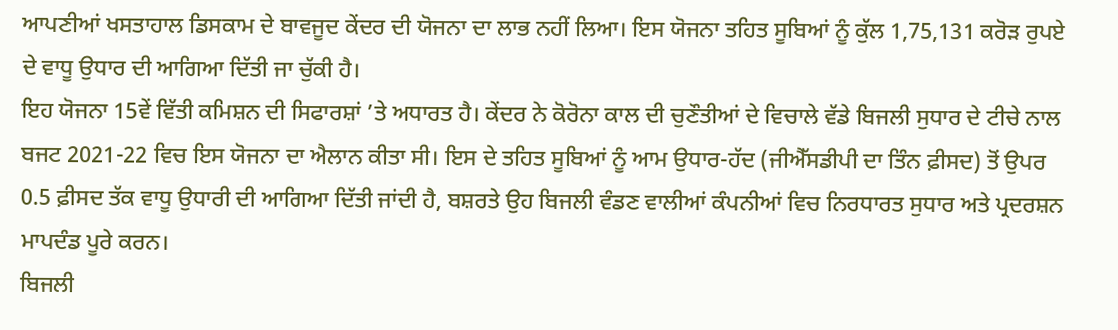ਆਪਣੀਆਂ ਖਸਤਾਹਾਲ ਡਿਸਕਾਮ ਦੇ ਬਾਵਜੂਦ ਕੇਂਦਰ ਦੀ ਯੋਜਨਾ ਦਾ ਲਾਭ ਨਹੀਂ ਲਿਆ। ਇਸ ਯੋਜਨਾ ਤਹਿਤ ਸੂਬਿਆਂ ਨੂੰ ਕੁੱਲ 1,75,131 ਕਰੋੜ ਰੁਪਏ ਦੇ ਵਾਧੂ ਉਧਾਰ ਦੀ ਆਗਿਆ ਦਿੱਤੀ ਜਾ ਚੁੱਕੀ ਹੈ।
ਇਹ ਯੋਜਨਾ 15ਵੇਂ ਵਿੱਤੀ ਕਮਿਸ਼ਨ ਦੀ ਸਿਫਾਰਸ਼ਾਂ ’ਤੇ ਅਧਾਰਤ ਹੈ। ਕੇਂਦਰ ਨੇ ਕੋਰੋਨਾ ਕਾਲ ਦੀ ਚੁਣੌਤੀਆਂ ਦੇ ਵਿਚਾਲੇ ਵੱਡੇ ਬਿਜਲੀ ਸੁਧਾਰ ਦੇ ਟੀਚੇ ਨਾਲ ਬਜਟ 2021-22 ਵਿਚ ਇਸ ਯੋਜਨਾ ਦਾ ਐਲਾਨ ਕੀਤਾ ਸੀ। ਇਸ ਦੇ ਤਹਿਤ ਸੂਬਿਆਂ ਨੂੰ ਆਮ ਉਧਾਰ-ਹੱਦ (ਜੀਐੱਸਡੀਪੀ ਦਾ ਤਿੰਨ ਫ਼ੀਸਦ) ਤੋਂ ਉਪਰ 0.5 ਫ਼ੀਸਦ ਤੱਕ ਵਾਧੂ ਉਧਾਰੀ ਦੀ ਆਗਿਆ ਦਿੱਤੀ ਜਾਂਦੀ ਹੈ, ਬਸ਼ਰਤੇ ਉਹ ਬਿਜਲੀ ਵੰਡਣ ਵਾਲੀਆਂ ਕੰਪਨੀਆਂ ਵਿਚ ਨਿਰਧਾਰਤ ਸੁਧਾਰ ਅਤੇ ਪ੍ਰਦਰਸ਼ਨ ਮਾਪਦੰਡ ਪੂਰੇ ਕਰਨ।
ਬਿਜਲੀ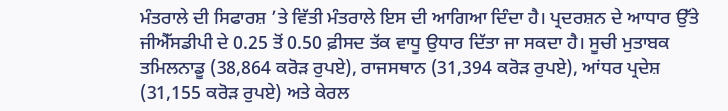ਮੰਤਰਾਲੇ ਦੀ ਸਿਫਾਰਸ਼ ’ਤੇ ਵਿੱਤੀ ਮੰਤਰਾਲੇ ਇਸ ਦੀ ਆਗਿਆ ਦਿੰਦਾ ਹੈ। ਪ੍ਰਦਰਸ਼ਨ ਦੇ ਆਧਾਰ ਉੱਤੇ ਜੀਐੱਸਡੀਪੀ ਦੇ 0.25 ਤੋਂ 0.50 ਫ਼ੀਸਦ ਤੱਕ ਵਾਧੂ ਉਧਾਰ ਦਿੱਤਾ ਜਾ ਸਕਦਾ ਹੈ। ਸੂਚੀ ਮੁਤਾਬਕ ਤਮਿਲਨਾਡੂ (38,864 ਕਰੋੜ ਰੁਪਏ), ਰਾਜਸਥਾਨ (31,394 ਕਰੋੜ ਰੁਪਏ), ਆਂਧਰ ਪ੍ਰਦੇਸ਼ (31,155 ਕਰੋੜ ਰੁਪਏ) ਅਤੇ ਕੇਰਲ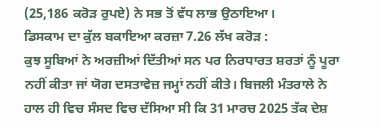(25,186 ਕਰੋੜ ਰੁਪਏ) ਨੇ ਸਭ ਤੋਂ ਵੱਧ ਲਾਭ ਉਠਾਇਆ।
ਡਿਸਕਾਮ ਦਾ ਕੁੱਲ ਬਕਾਇਆ ਕਰਜ਼ਾ 7.26 ਲੱਖ ਕਰੋੜ :
ਕੁਝ ਸੂਬਿਆਂ ਨੇ ਅਰਜ਼ੀਆਂ ਦਿੱਤੀਆਂ ਸਨ ਪਰ ਨਿਰਧਾਰਤ ਸ਼ਰਤਾਂ ਨੂੰ ਪੂਰਾ ਨਹੀਂ ਕੀਤਾ ਜਾਂ ਯੋਗ ਦਸਤਾਵੇਜ਼ ਜਮ੍ਹਾਂ ਨਹੀਂ ਕੀਤੇ। ਬਿਜਲੀ ਮੰਤਰਾਲੇ ਨੇ ਹਾਲ ਹੀ ਵਿਚ ਸੰਸਦ ਵਿਚ ਦੱਸਿਆ ਸੀ ਕਿ 31 ਮਾਰਚ 2025 ਤੱਕ ਦੇਸ਼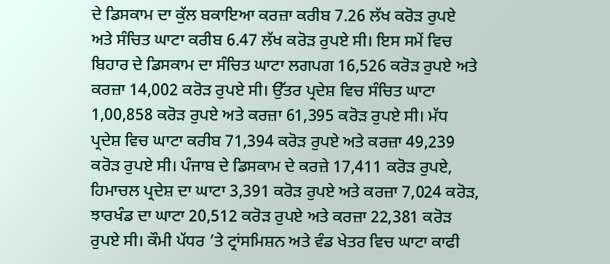ਦੇ ਡਿਸਕਾਮ ਦਾ ਕੁੱਲ ਬਕਾਇਆ ਕਰਜ਼ਾ ਕਰੀਬ 7.26 ਲੱਖ ਕਰੋੜ ਰੁਪਏ ਅਤੇ ਸੰਚਿਤ ਘਾਟਾ ਕਰੀਬ 6.47 ਲੱਖ ਕਰੋੜ ਰੁਪਏ ਸੀ। ਇਸ ਸਮੇਂ ਵਿਚ ਬਿਹਾਰ ਦੇ ਡਿਸਕਾਮ ਦਾ ਸੰਚਿਤ ਘਾਟਾ ਲਗਪਗ 16,526 ਕਰੋੜ ਰੁਪਏ ਅਤੇ ਕਰਜ਼ਾ 14,002 ਕਰੋੜ ਰੁਪਏ ਸੀ। ਉੱਤਰ ਪ੍ਰਦੇਸ਼ ਵਿਚ ਸੰਚਿਤ ਘਾਟਾ 1,00,858 ਕਰੋੜ ਰੁਪਏ ਅਤੇ ਕਰਜ਼ਾ 61,395 ਕਰੋੜ ਰੁਪਏ ਸੀ। ਮੱਧ ਪ੍ਰਦੇਸ਼ ਵਿਚ ਘਾਟਾ ਕਰੀਬ 71,394 ਕਰੋੜ ਰੁਪਏ ਅਤੇ ਕਰਜ਼ਾ 49,239 ਕਰੋੜ ਰੁਪਏ ਸੀ। ਪੰਜਾਬ ਦੇ ਡਿਸਕਾਮ ਦੇ ਕਰਜ਼ੇ 17,411 ਕਰੋੜ ਰੁਪਏ, ਹਿਮਾਚਲ ਪ੍ਰਦੇਸ਼ ਦਾ ਘਾਟਾ 3,391 ਕਰੋੜ ਰੁਪਏ ਅਤੇ ਕਰਜ਼ਾ 7,024 ਕਰੋੜ, ਝਾਰਖੰਡ ਦਾ ਘਾਟਾ 20,512 ਕਰੋੜ ਰੁਪਏ ਅਤੇ ਕਰਜ਼ਾ 22,381 ਕਰੋੜ ਰੁਪਏ ਸੀ। ਕੌਮੀ ਪੱਧਰ ’ਤੇ ਟ੍ਰਾਂਸਮਿਸ਼ਨ ਅਤੇ ਵੰਡ ਖੇਤਰ ਵਿਚ ਘਾਟਾ ਕਾਫੀ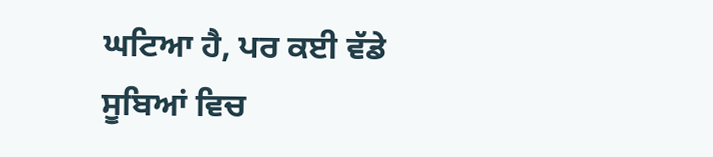ਘਟਿਆ ਹੈ, ਪਰ ਕਈ ਵੱਡੇ ਸੂਬਿਆਂ ਵਿਚ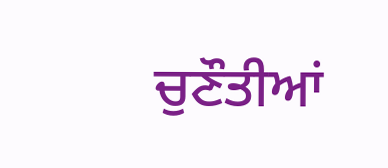ਚੁਣੌਤੀਆਂ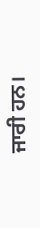ਜਾਰੀ ਹਨ।